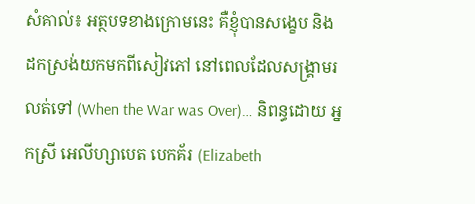សំគាល់៖ អត្ថបទខាងក្រោមនេះ គឺខ្ញុំបានសង្ខេប និងដកស្រង់យកមកពីសៀវភៅ នៅពេលដែលសង្រ្គាមរលត់ទៅ (When the War was Over)… និពន្ធដោយ អ្នកស្រី អេលីហ្សាបេត បេកគ័រ (Elizabeth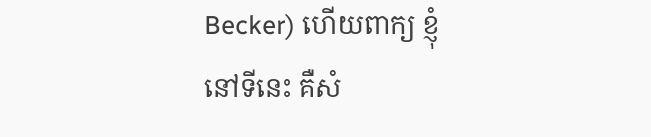Becker) ហើយពាក្យ ខ្ញុំ នៅទីនេះ គឺសំ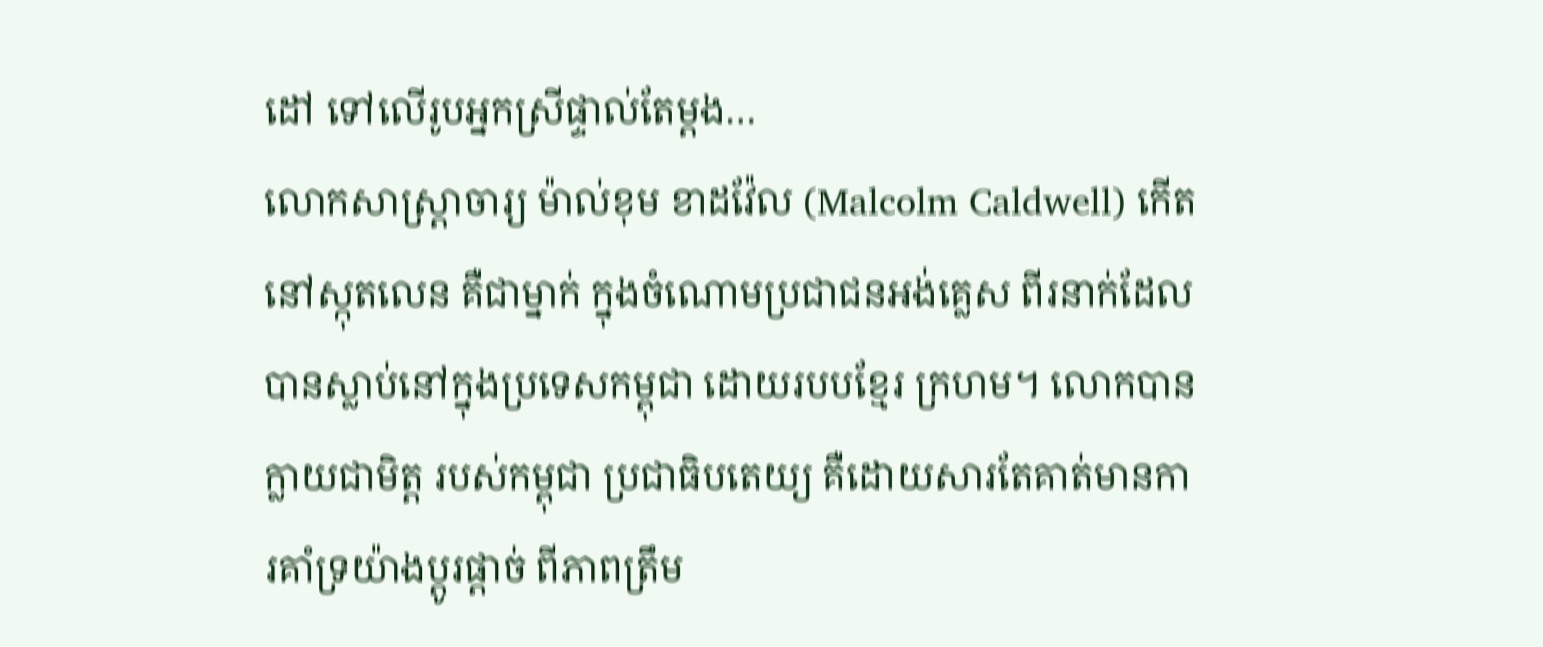ដៅ ទៅលើរូបអ្នកស្រីផ្ទាល់តែម្តង…
លោកសាស្រ្តាចារ្យ ម៉ាល់ខុម ខាដវ៉ែល (Malcolm Caldwell) កើតនៅស្កុតលេន គឺជាម្នាក់ ក្នុងចំណោមប្រជាជនអង់គ្លេស ពីរនាក់ដែលបានស្លាប់នៅក្នុងប្រទេសកម្ពុជា ដោយរបបខ្មែរ ក្រហម។ លោកបានក្លាយជាមិត្ត របស់កម្ពុជា ប្រជាធិបតេយ្យ គឺដោយសារតែគាត់មានការគាំទ្រយ៉ាងប្តូរផ្តាច់ ពីភាពត្រឹម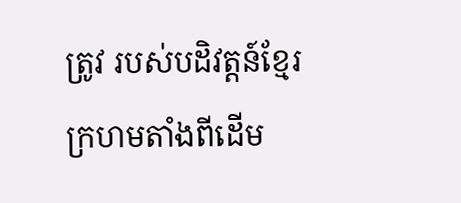ត្រូវ របស់បដិវត្តន៍ខ្មែរក្រហមតាំងពីដើម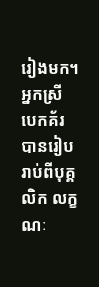រៀងមក។ អ្នកស្រី បេកគ័រ បានរៀបរាប់ពីបុគ្គលិក លក្ខណៈ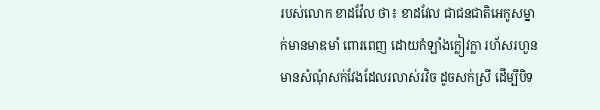របស់លោក ខាដវ៉ែល ថា៖ ខាដវែល ជាជនជាតិអេកូសម្នាក់មានមាឌមាំ ពោរពេញ ដោយកំឡាំងក្លៀវក្លា រហ័សរហួន មានសំណុំសក់វែងដែលរលាស់រវិច ដូចសក់ស្រី ដើម្បីបិទ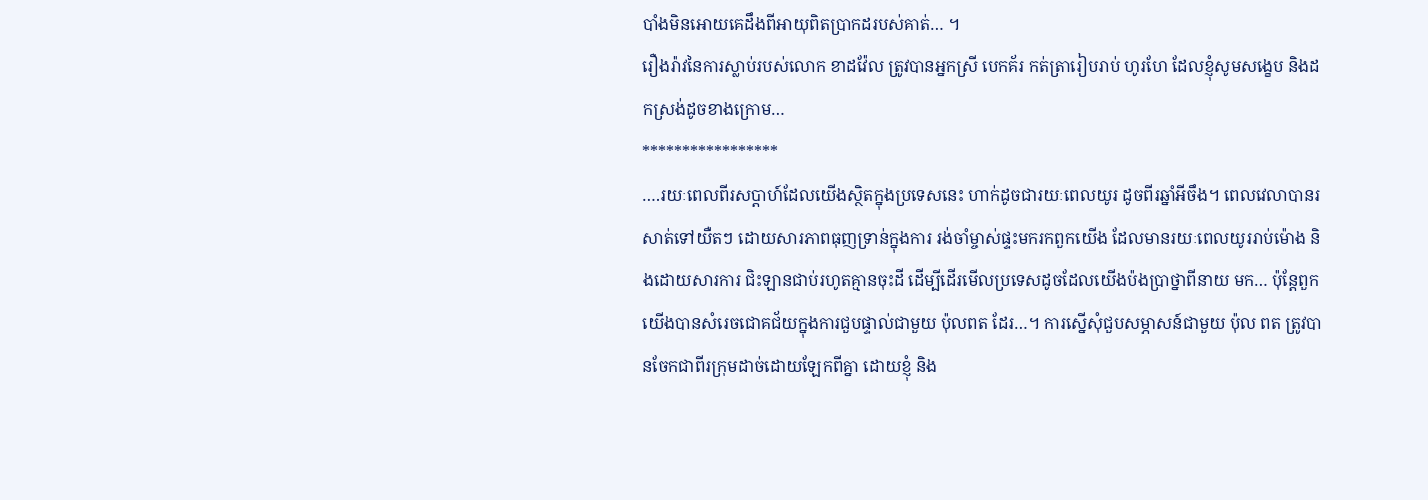បាំងមិនអោយគេដឹងពីអាយុពិតប្រាកដរបស់គាត់… ។
រឿងរ៉ាវនៃការស្លាប់របស់លោក ខាដវ៉ែល ត្រូវបានអ្នកស្រី បេកគ័រ កត់ត្រារៀបរាប់ ហូរហែ ដែលខ្ញុំសូមសង្ខេប និងដកស្រង់ដូចខាងក្រោម…
*****************
….រយៈពេលពីរសប្តាហ៍ដែលយើងស្ថិតក្នុងប្រទេសនេះ ហាក់ដូចជារយៈពេលយូរ ដូចពីរឆ្នាំអីចឹង។ ពេលវេលាបានរសាត់ទៅយឺតៗ ដោយសារភាពធុញទ្រាន់ក្នុងការ រង់ចាំម្ចាស់ផ្ទះមករកពួកយើង ដែលមានរយៈពេលយូររាប់ម៉ោង និងដោយសារការ ជិះឡានជាប់រហូតគ្មានចុះដី ដើម្បីដើរមើលប្រទេសដូចដែលយើងប៉ងប្រាថ្នាពីនាយ មក… ប៉ុន្តែពួកយើងបានសំរេចជោគជ័យក្នុងការជួបផ្ទាល់ជាមួយ ប៉ុលពត ដែរ…។ ការស្នើសុំជួបសម្ភាសន៍ជាមួយ ប៉ុល ពត ត្រូវបានចែកជាពីរក្រុមដាច់ដោយឡែកពីគ្នា ដោយខ្ញុំ និង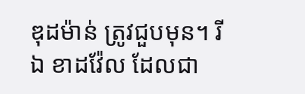ឌុដម៉ាន់ ត្រូវជួបមុន។ រីឯ ខាដវ៉ែល ដែលជា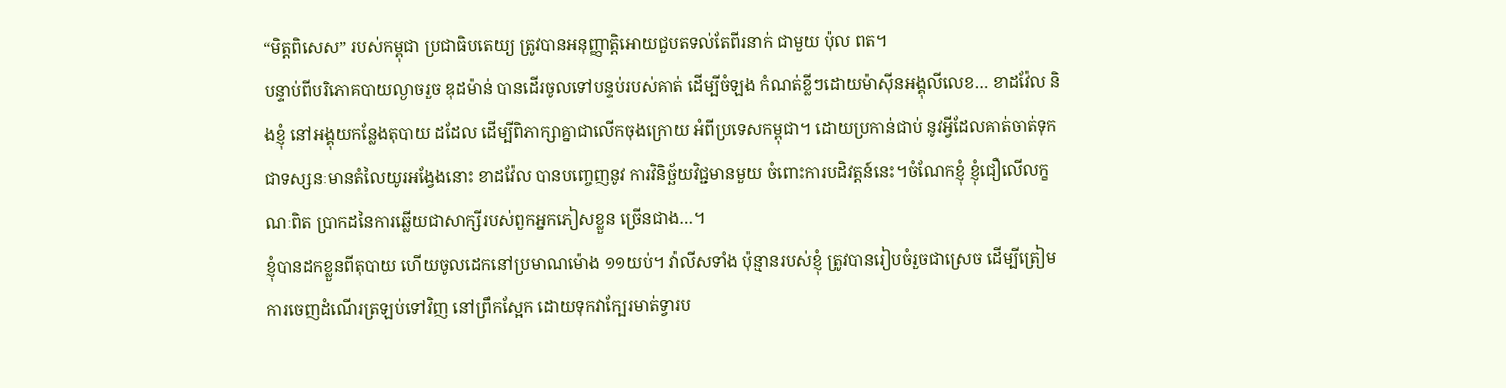“មិត្តពិសេស” របស់កម្ពុជា ប្រជាធិបតេយ្យ ត្រូវបានអនុញ្ញាត្តិអោយជួបតទល់តែពីរនាក់ ជាមួយ ប៉ុល ពត។
បន្ទាប់ពីបរិភោគបាយល្ងាចរួច ឌុដម៉ាន់ បានដើរចូលទៅបន្ទប់របស់គាត់ ដើម្បីចំឡង កំណត់ខ្លីៗដោយម៉ាស៊ីនអង្គុលីលេខ… ខាដវ៉ែល និងខ្ញុំ នៅអង្គុយកន្លែងតុបាយ ដដែល ដើម្បីពិភាក្សាគ្នាជាលើកចុងក្រោយ អំពីប្រទេសកម្ពុជា។ ដោយប្រកាន់ជាប់ នូវអ្វីដែលគាត់ចាត់ទុកជាទស្សនៈមានតំលៃយូរអង្វែងនោះ ខាដវ៉ែល បានបញ្ចេញនូវ ការវិនិច្ឆ័យវិជ្ជមានមួយ ចំពោះការបដិវត្តន៍នេះ។ចំណែកខ្ញុំ ខ្ញុំជឿលើលក្ខណៈពិត ប្រាកដនៃការឆ្លើយជាសាក្សីរបស់ពួកអ្នកភៀសខ្លួន ច្រើនជាង…។
ខ្ញុំបានដកខ្លួនពីតុបាយ ហើយចូលដេកនៅប្រមាណម៉ោង ១១យប់។ វ៉ាលីសទាំង ប៉ុន្មានរបស់ខ្ញុំ ត្រូវបានរៀបចំរួចជាស្រេច ដើម្បីត្រៀមការចេញដំណើរត្រឡប់ទៅវិញ នៅព្រឹកស្អែក ដោយទុកវាក្បែរមាត់ទ្វារប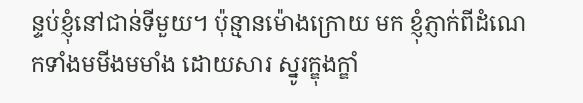ន្ទប់ខ្ញុំនៅជាន់ទីមួយ។ ប៉ុន្មានម៉ោងក្រោយ មក ខ្ញុំភ្ញាក់ពីដំណេកទាំងមមីងមមាំង ដោយសារ ស្នូរក្ឌុងក្ឌាំ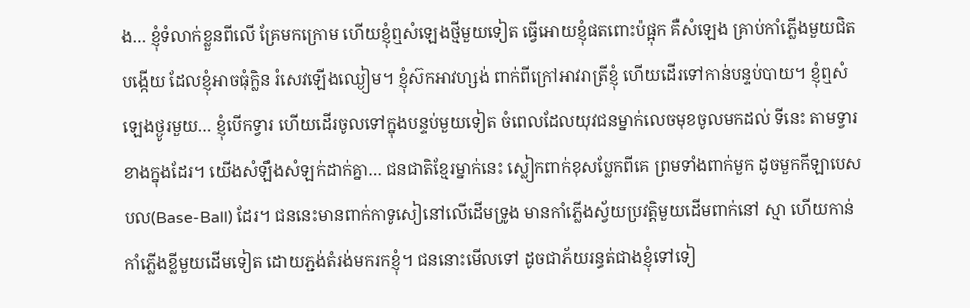ង… ខ្ញុំទំលាក់ខ្លួនពីលើ គ្រែមកក្រោម ហើយខ្ញុំឮសំឡេងថ្មីមួយទៀត ធ្វើអោយខ្ញុំផតពោះប៉ផ្អុក គឺសំឡេង គ្រាប់កាំភ្លើងមួយជិតបង្កើយ ដែលខ្ញុំអាចធុំក្លិន រំសេវឡើងឈ្ងៀម។ ខ្ញុំស៊កអាវហ្សង់ ពាក់ពីក្រៅអាវរាត្រីខ្ញុំ ហើយដើរទៅកាន់បន្ទប់បាយ។ ខ្ញុំឮសំឡេងថ្ងូរមួយ… ខ្ញុំបើកទ្វារ ហើយដើរចូលទៅក្នុងបន្ទប់មួយទៀត ចំពេលដែលយុវជនម្នាក់លេចមុខចូលមកដល់ ទីនេះ តាមទ្វារខាងក្នុងដែរ។ យើងសំឡឹងសំឡក់ដាក់គ្នា… ជនជាតិខ្មែរម្នាក់នេះ ស្លៀកពាក់ខុសប្លែកពីគេ ព្រមទាំងពាក់មួក ដូចមួកកីឡាបេសបល(Base-Ball) ដែរ។ ជននេះមានពាក់កាទូសៀនៅលើដើមទ្រូង មានកាំភ្លើងស្វ័យប្រវត្តិមួយដើមពាក់នៅ ស្មា ហើយកាន់កាំភ្លើងខ្លីមួយដើមទៀត ដោយភ្ជង់តំរង់មករកខ្ញុំ។ ជននោះមើលទៅ ដូចជាភ័យរន្ធត់ជាងខ្ញុំទៅទៀ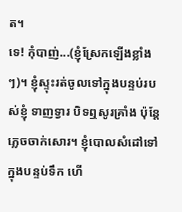ត។
ទេ! កុំបាញ់...(ខ្ញុំស្រែកឡើងខ្លាំងៗ)។ ខ្ញុំស្ទុះរត់ចូលទៅក្នុងបន្ទប់របស់ខ្ញុំ ទាញទ្វារ បិទឮសូរគ្រាំង ប៉ុន្តែភ្លេចចាក់សោរ។ ខ្ញុំបោលសំដៅទៅក្នុងបន្ទប់ទឹក ហើ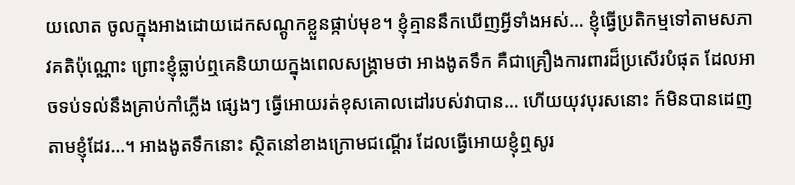យលោត ចូលក្នុងអាងដោយដេកសណ្តូកខ្លួនផ្កាប់មុខ។ ខ្ញុំគ្មាននឹកឃើញអ្វីទាំងអស់… ខ្ញុំធ្វើប្រតិកម្មទៅតាមសភាវគតិប៉ុណ្ណោះ ព្រោះខ្ញុំធ្លាប់ឮគេនិយាយក្នុងពេលសង្រ្គាមថា អាងងូតទឹក គឺជាគ្រឿងការពារដ៏ប្រសើរបំផុត ដែលអាចទប់ទល់នឹងគ្រាប់កាំភ្លើង ផ្សេងៗ ធ្វើអោយរត់ខុសគោលដៅរបស់វាបាន… ហើយយុវបុរសនោះ ក៍មិនបានដេញ តាមខ្ញុំដែរ…។ អាងងូតទឹកនោះ ស្ថិតនៅខាងក្រោមជណ្តើរ ដែលធ្វើអោយខ្ញុំឮសូរ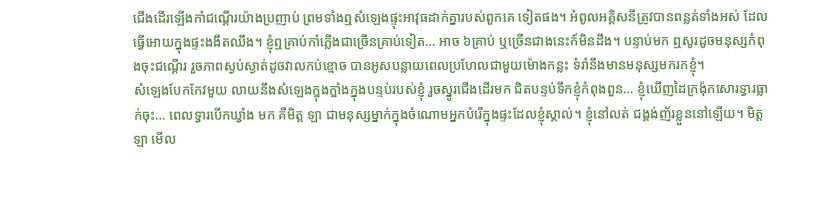ជើងដើរឡើងកាំជណ្តើរយ៉ាងប្រញាប់ ព្រមទាំងឮសំឡេងផ្ទុះអាវុធដាក់គ្នារបស់ពួកគេ ទៀតផង។ អំពូលអគ្គិសនីត្រូវបានពន្លត់ទាំងអស់ ដែលធ្វើអោយក្នុងផ្ទះងងឹតឈឹង។ ខ្ញុំឮគ្រាប់កាំភ្លើងជាច្រើនគ្រាប់ទៀត… អាច ៦គ្រាប់ ឬច្រើនជាងនេះក៍មិនដឹង។ បន្ទាប់មក ឮសូរដូចមនុស្សកំពុងចុះជណ្តើរ រួចភាពស្ងប់ស្ងាត់ដូចវាលកប់ខ្មោច បានអូសបន្លាយពេលប្រហែលជាមួយម៉ោងកន្លះ ទំរាំនឹងមានមនុស្សមករកខ្ញុំ។
សំឡេងបែកកែវមួយ លាយនឹងសំឡេងក្ឌុងក្ឌាំងក្នុងបន្ទប់របស់ខ្ញុំ រួចស្នូរជើងដើរមក ជិតបន្ទប់ទឹកខ្ញុំកំពុងពួន… ខ្ញុំឃើញដៃក្រង៉ុកសោរទ្វារធ្លាក់ចុះ… ពេលទ្វារបើកឃ្វាំង មក គឺមិត្ត ឡា ជាមនុស្សម្នាក់ក្នុងចំណោមអ្នកបំរើក្នុងផ្ទះដែលខ្ញុំស្គាល់។ ខ្ញុំនៅលត់ ជង្គង់ញ័រខ្លួននៅឡើយ។ មិត្ត ឡា មើល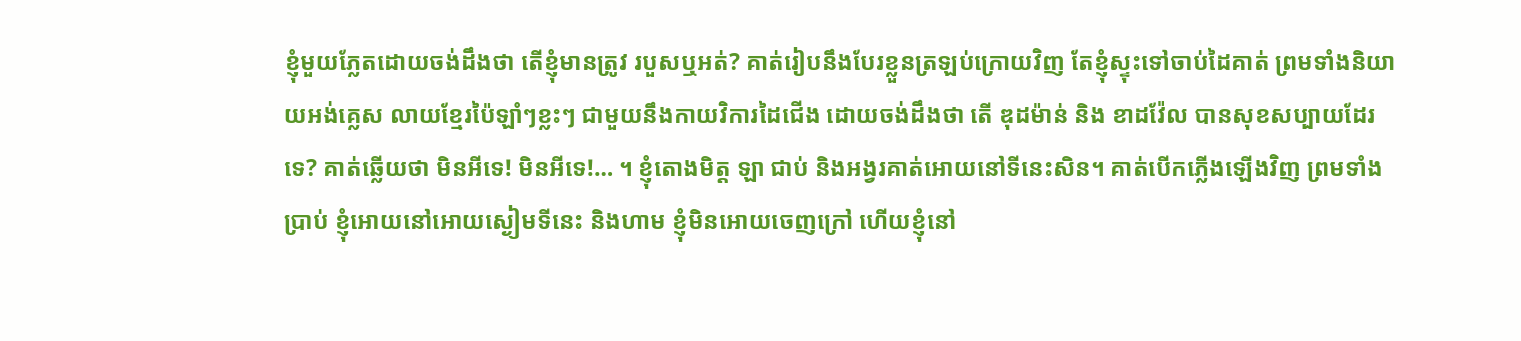ខ្ញុំមួយភ្លែតដោយចង់ដឹងថា តើខ្ញុំមានត្រូវ របួសឬអត់? គាត់រៀបនឹងបែរខ្លួនត្រឡប់ក្រោយវិញ តែខ្ញុំស្ទុះទៅចាប់ដៃគាត់ ព្រមទាំងនិយាយអង់គ្លេស លាយខ្មែរប៉ៃឡាំៗខ្លះៗ ជាមួយនឹងកាយវិការដៃជើង ដោយចង់ដឹងថា តើ ឌុដម៉ាន់ និង ខាដវ៉ែល បានសុខសប្បាយដែរទេ? គាត់ឆ្លើយថា មិនអីទេ! មិនអីទេ!… ។ ខ្ញុំតោងមិត្ត ឡា ជាប់ និងអង្វរគាត់អោយនៅទីនេះសិន។ គាត់បើកភ្លើងឡើងវិញ ព្រមទាំងប្រាប់ ខ្ញុំអោយនៅអោយស្ងៀមទីនេះ និងហាម ខ្ញុំមិនអោយចេញក្រៅ ហើយខ្ញុំនៅ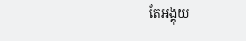តែអង្គុយ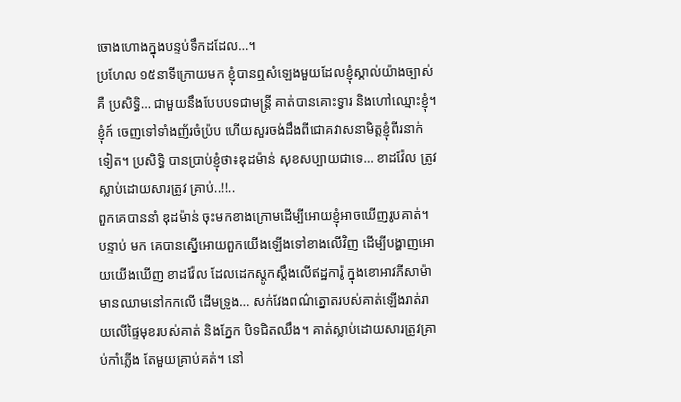ចោងហោងក្នុងបន្ទប់ទឹកដដែល…។
ប្រហែល ១៥នាទីក្រោយមក ខ្ញុំបានឮសំឡេងមួយដែលខ្ញុំស្គាល់យ៉ាងច្បាស់គឺ ប្រសិទ្ធិ… ជាមួយនឹងបែបបទជាមន្រ្តី គាត់បានគោះទ្វារ និងហៅឈ្មោះខ្ញុំ។ ខ្ញុំក៍ ចេញទៅទាំងញ័រចំប៉្រប ហើយសួរចង់ដឹងពីជោគវាសនាមិត្តខ្ញុំពីរនាក់ទៀត។ ប្រសិទ្ធិ បានប្រាប់ខ្ញុំថា៖ឌុដម៉ាន់ សុខសប្បាយជាទេ… ខាដវ៉ែល ត្រូវស្លាប់ដោយសារត្រូវ គ្រាប់..!!..
ពួកគេបាននាំ ឌុដម៉ាន់ ចុះមកខាងក្រោមដើម្បីអោយខ្ញុំអាចឃើញរូបគាត់។ បន្ទាប់ មក គេបានស្នើអោយពួកយើងឡើងទៅខាងលើវិញ ដើម្បីបង្ហាញអោយយើងឃើញ ខាដវ៉ែល ដែលដេកស្តូកស្តឹងលើឥដ្ឋការ៉ូ ក្នុងខោអាវភីសាម៉ា មានឈាមនៅកកលើ ដើមទ្រូង… សក់វែងពណ៌ត្នោតរបស់គាត់ឡើងរាត់រាយលើផ្ទៃមុខរបស់គាត់ និងភ្នែក បិទជិតឈឹង។ គាត់ស្លាប់ដោយសារត្រូវគ្រាប់កាំភ្លើង តែមួយគ្រាប់គត់។ នៅ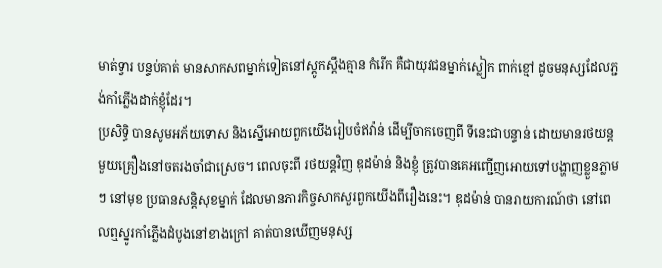មាត់ទ្វារ បន្ទប់គាត់ មានសាកសពម្នាក់ទៀតនៅស្តូកស្តឹងគ្មាន កំរើក គឺជាយុវជនម្នាក់ស្លៀក ពាក់ខ្មៅ ដូចមនុស្សដែលភ្ជង់កាំភ្លើងដាក់ខ្ញុំដែរ។
ប្រសិទ្ធិ បានសូមអភ័យទោស និងស្នើអោយពួកយើងរៀបចំឥវ៉ាន់ ដើម្បីចាកចេញពី ទីនេះជាបន្ទាន់ ដោយមានរថយន្តមួយគ្រឿងនៅចតរងចាំជាស្រេច។ ពេលចុះពី រថយន្តវិញ ឌុដម៉ាន់ និងខ្ញុំ ត្រូវបានគេអញ្ជើញអោយទៅបង្ហាញខ្លួនភ្លាមៗ នៅមុខ ប្រធានសន្តិសុខម្នាក់ ដែលមានភារកិច្ចសាកសួរពួកយើងពីរឿងនេះ។ ឌុដម៉ាន់ បានរាយការណ៍ថា នៅពេលឮស្នូរកាំភ្លើងដំបូងនៅខាងក្រៅ គាត់បានឃើញមនុស្ស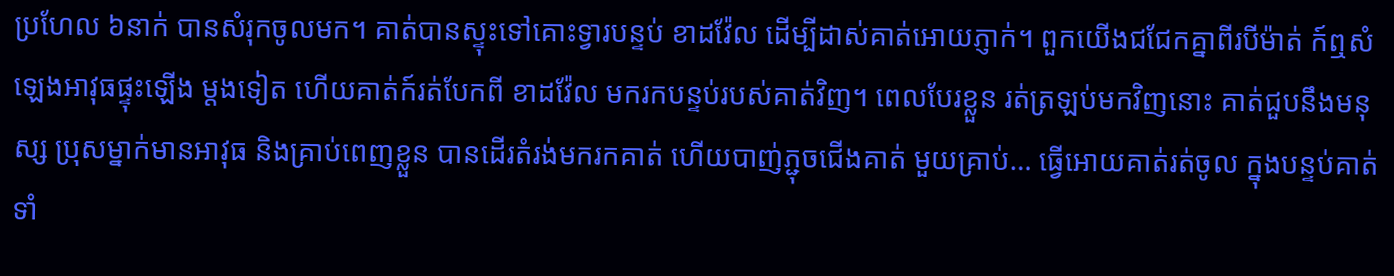ប្រហែល ៦នាក់ បានសំរុកចូលមក។ គាត់បានស្ទុះទៅគោះទ្វារបន្ទប់ ខាដវ៉ែល ដើម្បីដាស់គាត់អោយភ្ញាក់។ ពួកយើងជជែកគ្នាពីរបីម៉ាត់ ក៍ឮសំឡេងអាវុធផ្ទុះឡើង ម្តងទៀត ហើយគាត់ក៍រត់បែកពី ខាដវ៉ែល មករកបន្ទប់របស់គាត់វិញ។ ពេលបែរខ្លួន រត់ត្រឡប់មកវិញនោះ គាត់ជួបនឹងមនុស្ស ប្រុសម្នាក់មានអាវុធ និងគ្រាប់ពេញខ្លួន បានដើរតំរង់មករកគាត់ ហើយបាញ់ភ្ជុចជើងគាត់ មួយគ្រាប់… ធ្វើអោយគាត់រត់ចូល ក្នុងបន្ទប់គាត់ទាំ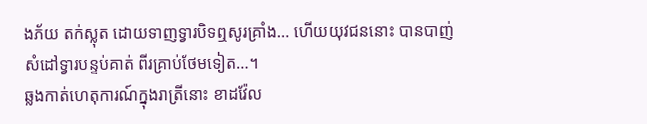ងភ័យ តក់ស្លុត ដោយទាញទ្វារបិទឮសូរគ្រាំង… ហើយយុវជននោះ បានបាញ់សំដៅទ្វារបន្ទប់គាត់ ពីរគ្រាប់ថែមទៀត…។
ឆ្លងកាត់ហេតុការណ៍ក្នុងរាត្រីនោះ ខាដវ៉ែល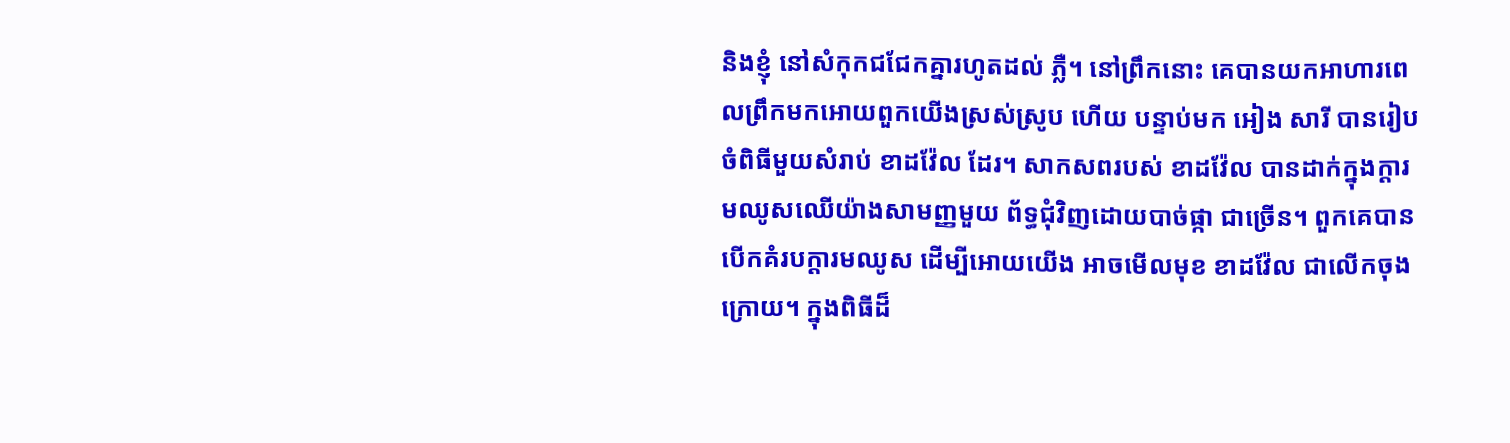និងខ្ញុំ នៅសំកុកជជែកគ្នារហូតដល់ ភ្លឺ។ នៅព្រឹកនោះ គេបានយកអាហារពេលព្រឹកមកអោយពួកយើងស្រស់ស្រូប ហើយ បន្ទាប់មក អៀង សារី បានរៀបចំពិធីមួយសំរាប់ ខាដវ៉ែល ដែរ។ សាកសពរបស់ ខាដវ៉ែល បានដាក់ក្នុងក្តារមឈូសឈើយ៉ាងសាមញ្ញមួយ ព័ទ្ធជុំវិញដោយបាច់ផ្កា ជាច្រើន។ ពួកគេបានបើកគំរបក្តារមឈូស ដើម្បីអោយយើង អាចមើលមុខ ខាដវ៉ែល ជាលើកចុងក្រោយ។ ក្នុងពិធីដ៏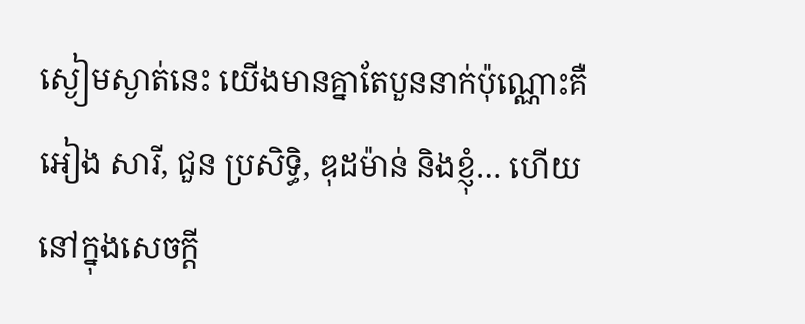ស្ងៀមស្ងាត់នេះ យើងមានគ្នាតែបួននាក់ប៉ុណ្ណោះគឺ អៀង សារី, ជួន ប្រសិទ្ធិ, ឌុដម៉ាន់ និងខ្ញុំ… ហើយនៅក្នុងសេចក្តី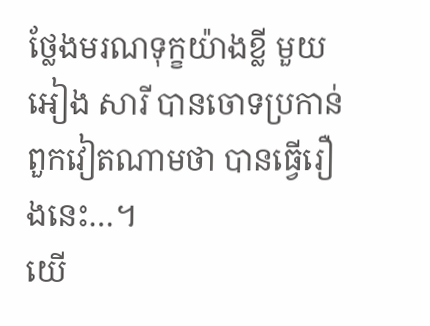ថ្លែងមរណទុក្ខយ៉ាងខ្លី មួយ អៀង សារី បានចោទប្រកាន់ពួកវៀតណាមថា បានធ្វើរឿងនេះ…។
យើ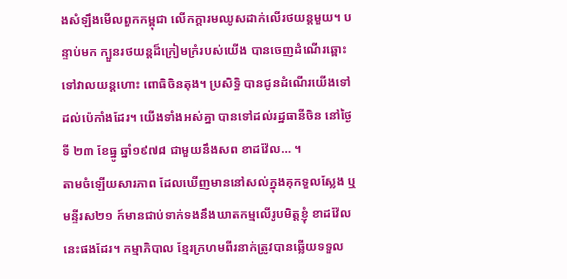ងសំឡឹងមើលពួកកម្ពុជា លើកក្តារមឈូសដាក់លើរថយន្តមួយ។ បន្ទាប់មក ក្បួនរថយន្តដ៏ក្រៀមក្រំរបស់យើង បានចេញដំណើរឆ្ពោះទៅវាលយន្តហោះ ពោធិចិនតុង។ ប្រសិទ្ធិ បានជូនដំណើរយើងទៅដល់ប៉េកាំងដែរ។ យើងទាំងអស់គ្នា បានទៅដល់រដ្ឋធានីចិន នៅថ្ងៃទី ២៣ ខែធ្នូ ឆ្នាំ១៩៧៨ ជាមួយនឹងសព ខាដវ៉ែល… ។
តាមចំឡើយសារភាព ដែលឃើញមាននៅសល់ក្នុងគុកទួលស្លែង ឬមន្ទីរស២១ ក៍មានជាប់ទាក់ទងនឹងឃាតកម្មលើរូបមិត្តខ្ញុំ ខាដវ៉ែល នេះផងដែរ។ កម្មាភិបាល ខ្មែរក្រហមពីរនាក់ត្រូវបានឆ្លើយទទួល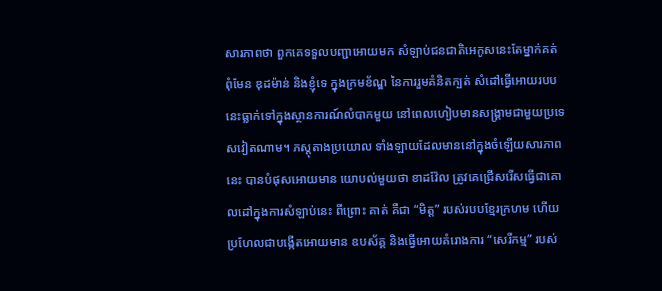សារភាពថា ពួកគេទទួលបញ្ជាអោយមក សំឡាប់ជនជាតិអេកូសនេះតែម្នាក់គត់ ពុំមែន ឌុដម៉ាន់ និងខ្ញុំទេ ក្នុងក្រមខ័ណ្ឌ នៃការរួមគំនិតក្បត់ សំដៅធ្វើអោយរបបនេះធ្លាក់ទៅក្នុងស្ថានការណ៍លំបាកមួយ នៅពេលហៀបមានសង្រ្គាមជាមួយប្រទេសវៀតណាម។ ភស្តុតាងប្រយោល ទាំងឡាយដែលមាននៅក្នុងចំឡើយសារភាពនេះ បានបំផុសអោយមាន យោបល់មួយថា ខាដវ៉ែល ត្រូវគេជ្រើសរើសធ្វើជាគោលដៅក្នុងការសំឡាប់នេះ ពីព្រោះ គាត់ គឺជា “មិត្ត” របស់របបខ្មែរក្រហម ហើយប្រហែលជាបង្កើតអោយមាន ឧបស័គ្គ និងធ្វើអោយគំរោងការ “សេរីកម្ម” របស់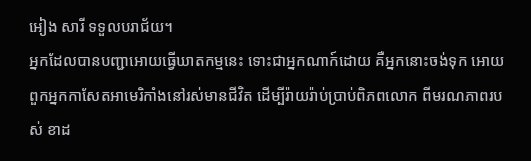អៀង សារី ទទួលបរាជ័យ។
អ្នកដែលបានបញ្ជាអោយធ្វើឃាតកម្មនេះ ទោះជាអ្នកណាក៍ដោយ គឺអ្នកនោះចង់ទុក អោយពួកអ្នកកាសែតអាមេរិកាំងនៅរស់មានជីវិត ដើម្បីរ៉ាយរ៉ាប់ប្រាប់ពិភពលោក ពីមរណភាពរបស់ ខាដ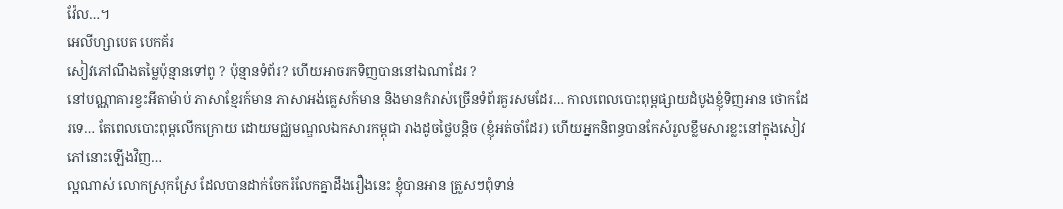វ៉ែល…។
អេលីហ្សាបេត បេកគ័រ
សៀវភៅណឹងតម្លៃប៉ុន្មានទៅពូ ? ប៉ុន្មានទំព័រ? ហើយអាចរកទិញបាននៅឯណាដែរ ?
នៅបណ្ណាគារខ្វះអីតាម៉ាប់ ភាសាខ្មែរក៍មាន ភាសាអង់គ្លេសក៍មាន និងមានកំរាស់ច្រើនទំព័រគួរសមដែរ… កាលពេលបោះពុម្ពផ្សាយដំបូងខ្ញុំទិញអាន ថោកដែរទេ… តែពេលបោះពុម្ពលើកក្រោយ ដោយមជ្ឈមណ្ឌលឯកសារកម្ពុជា រាងដូចថ្លៃបន្តិច (ខ្ញុំអត់ចាំដែរ) ហើយអ្នកនិពន្ធបានកែសំរួលខ្លឹមសារខ្លះនៅក្នុងសៀវភៅនោះឡើងវិញ…
ល្អណាស់ លោកស្រុកស្រែ ដែលបានដាក់ចែករំលែកគ្នាដឹងរឿងនេះ ខ្ញុំបានអាន ត្រួសៗពុំទាន់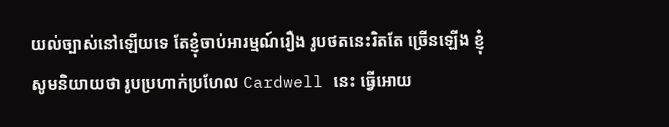យល់ច្បាស់នៅឡើយទេ តែខ្ញុំចាប់អារម្មណ៍រឿង រូបថតនេះរិតតែ ច្រើនឡើង ខ្ញុំសូមនិយាយថា រូបប្រហាក់ប្រហែល Cardwell នេះ ធ្វើអោយ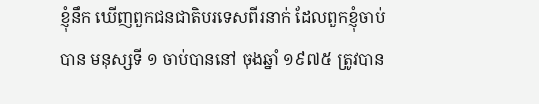ខ្ញុំនឹក ឃើញពួកជនជាតិបរទេសពីរនាក់ ដែលពួកខ្ញុំចាប់បាន មនុស្សទី ១ ចាប់បាននៅ ចុងឆ្នាំ ១៩៧៥ ត្រូវបាន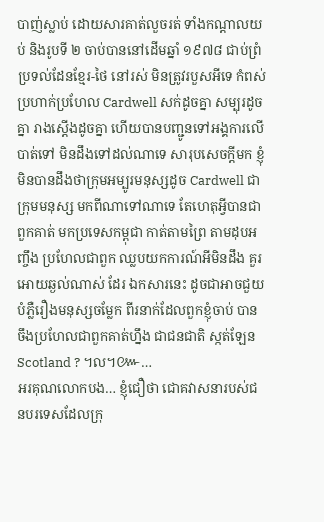បាញ់ស្លាប់ ដោយសារគាត់លួចរត់ ទាំងកណ្តាលយប់ និងរូបទី ២ ចាប់បាននៅដើមឆ្នាំ ១៩៧៨ ជាប់ព្រំប្រទល់ដែនខ្មែរ-ថៃ នៅរស់ មិនត្រូវរបួសអីទេ កំពស់ប្រហាក់ប្រហែល Cardwell សក់ដូចគ្នា សម្បុរដូចគ្នា រាងស្តើងដូចគ្នា ហើយបានបញ្ជូនទៅអង្គការលើបាត់ទៅ មិនដឹងទៅដល់ណាទេ សារុបសេចក្តីមក ខ្ញុំមិនបានដឹងថាក្រុមអម្បូរមនុស្សដូច Cardwell ជាក្រុមមនុស្ស មកពីណាទៅណាទេ តែហេតុអ្វីបានជាពួកគាត់ មកប្រទេសកម្ពុជា កាត់តាមព្រៃ តាមដុបអញ្ចឹង ប្រហែលជាពួក ឈ្លបយកការណ៍អីមិនដឹង គួរអោយឆ្ងល់ណាស់ ដែរ ឯកសារនេះ ដូចជាអាចជួយបំភ្លឺរឿងមនុស្សចម្លែក ពីរនាក់ដែលពួកខ្ញុំចាប់ បាន ចឹងប្រហែលជាពួកគាត់ហ្នឹង ជាជនជាតិ ស្កត់ឡែន Scotland ? ។ល។៚…
អរគុណលោកបង… ខ្ញុំជឿថា ជោគវាសនារបស់ជនបរទេសដែលក្រុ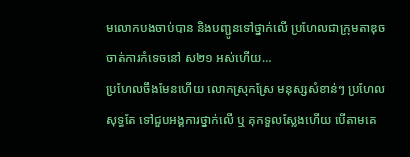មលោកបងចាប់បាន និងបញ្ជូនទៅថ្នាក់លើ ប្រហែលជាក្រុមតាឌុច ចាត់ការកំទេចនៅ ស២១ អស់ហើយ…
ប្រហែលចឹងមែនហើយ លោកស្រុកស្រែ មនុស្សសំខាន់ៗ ប្រហែលសុទ្ធតែ ទៅជួបអង្គការថ្នាក់លើ ឬ គុកទួលស្លែងហើយ បើតាមគេ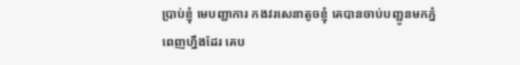ប្រាប់ខ្ញុំ មេបញ្ជាការ កងវរសេនាតូចខ្ញុំ គេបានចាប់បញ្ជូនមកភ្នំពេញហ្នឹងដែរ គេប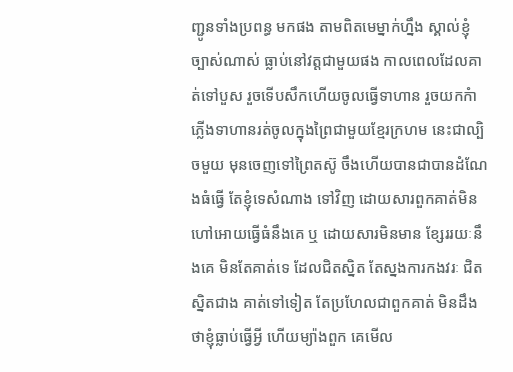ញ្ជូនទាំងប្រពន្ធ មកផង តាមពិតមេម្នាក់ហ្នឹង ស្គាល់ខ្ញុំច្បាស់ណាស់ ធ្លាប់នៅវត្តជាមួយផង កាលពេលដែលគាត់ទៅបួស រួចទើបសឹកហើយចូលធ្វើទាហាន រួចយកកំាភ្លើងទាហានរត់ចូលក្នុងព្រៃជាមួយខ្មែរក្រហម នេះជាល្បិចមួយ មុនចេញទៅព្រៃតស៊ូ ចឹងហើយបានជាបានដំណែងធំធ្វើ តែខ្ញុំទេសំណាង ទៅវិញ ដោយសារពួកគាត់មិនហៅអោយធ្វើធំនឹងគេ ឬ ដោយសារមិនមាន ខ្សែររយៈនឹងគេ មិនតែគាត់ទេ ដែលជិតស្និត តែស្នងការកងវរៈ ជិតស្និតជាង គាត់ទៅទៀត តែប្រហែលជាពួកគាត់ មិនដឹងថាខ្ញុំធ្លាប់ធ្វើអ្វី ហើយម្យ៉ាងពួក គេមើល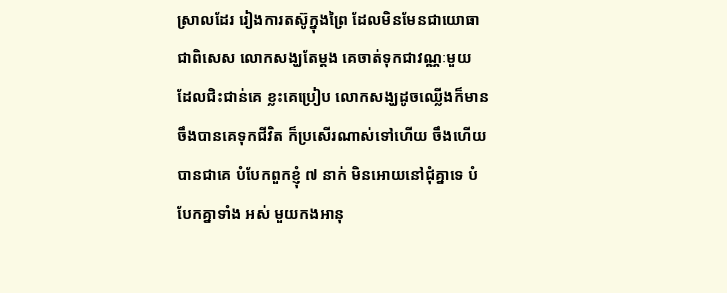ស្រាលដែរ រៀងការតស៊ូក្នុងព្រៃ ដែលមិនមែនជាយោធា ជាពិសេស លោកសង្ឃតែម្តង គេចាត់ទុកជាវណ្ណៈមួយ ដែលជិះជាន់គេ ខ្លះគេប្រៀប លោកសង្ឃដូចឈ្លើងក៏មាន ចឹងបានគេទុកជីវិត ក៏ប្រសើរណាស់ទៅហើយ ចឹងហើយបានជាគេ បំបែកពួកខ្ញុំ ៧ នាក់ មិនអោយនៅជុំគ្នាទេ បំបែកគ្នាទាំង អស់ មួយកងអានុ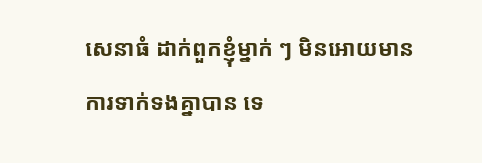សេនាធំ ដាក់ពួកខ្ញុំម្នាក់ ៗ មិនអោយមានការទាក់ទងគ្នាបាន ទេ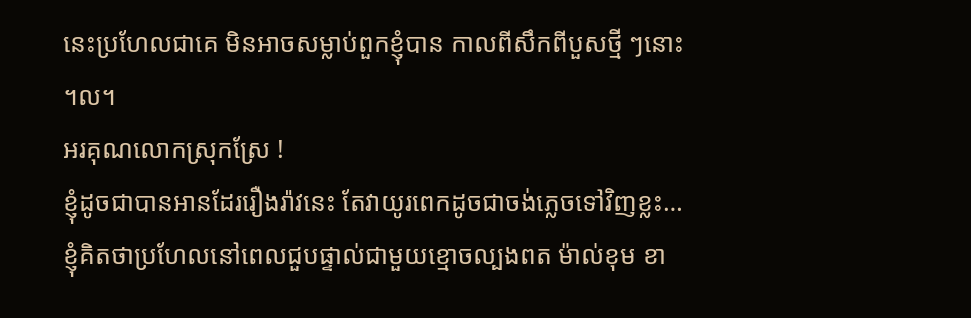នេះប្រហែលជាគេ មិនអាចសម្លាប់ពួកខ្ញុំបាន កាលពីសឹកពីបួសថ្មី ៗនោះ ។ល។
អរគុណលោកស្រុកស្រែ !
ខ្ញុំដូចជាបានអានដែររឿងរ៉ាវនេះ តែវាយូរពេកដូចជាចង់ភ្លេចទៅវិញខ្លះ…ខ្ញុំគិតថាប្រហែលនៅពេលជួបផ្ទាល់ជាមួយខ្មោចល្បងពត ម៉ាល់ខុម ខា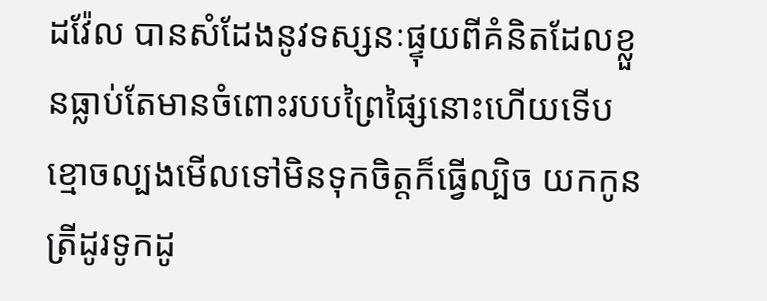ដវ៉ែល បានសំដែងនូវទស្សនៈផ្ទុយពីគំនិតដែលខ្លួនធ្លាប់តែមានចំពោះរបបព្រៃផ្សៃនោះហើយទើប ខ្មោចល្បងមើលទៅមិនទុកចិត្តក៏ធ្វើល្បិច យកកូនត្រីដូរទូកដូ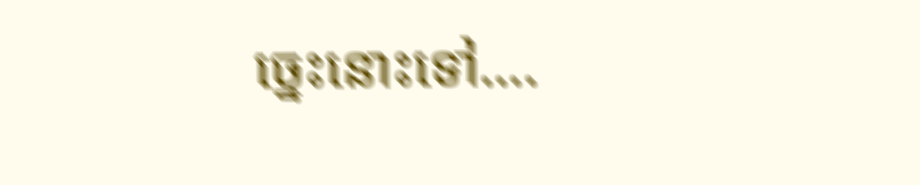ច្នេះនោះទៅ….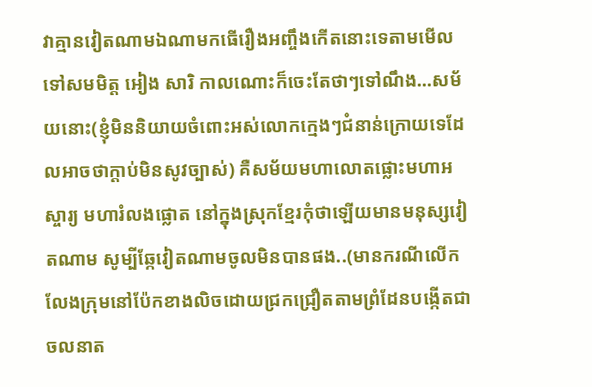វាគ្មានវៀតណាមឯណាមកធើរឿងអញ្ចឹងកើតនោះទេតាមមើលទៅសមមិត្ត អៀង សារិ កាលណោះក៏ចេះតែថាៗទៅណឹង…សម័យនោះ(ខ្ញុំមិននិយាយចំពោះអស់លោកក្មេងៗជំនាន់ក្រោយទេដែលអាចថាក្តាប់មិនសូវច្បាស់) គឺសម័យមហាលោតផ្លោះមហាអស្ចារ្យ មហារំលងផ្លោត នៅក្នុងស្រុកខ្មែរកុំថាឡើយមានមនុស្សវៀតណាម សូម្បីឆ្កែវៀតណាមចូលមិនបានផង..(មានករណីលើកលែងក្រុមនៅប៉ែកខាងលិចដោយជ្រកជ្រឿតតាមព្រំដែនបង្កើតជាចលនាត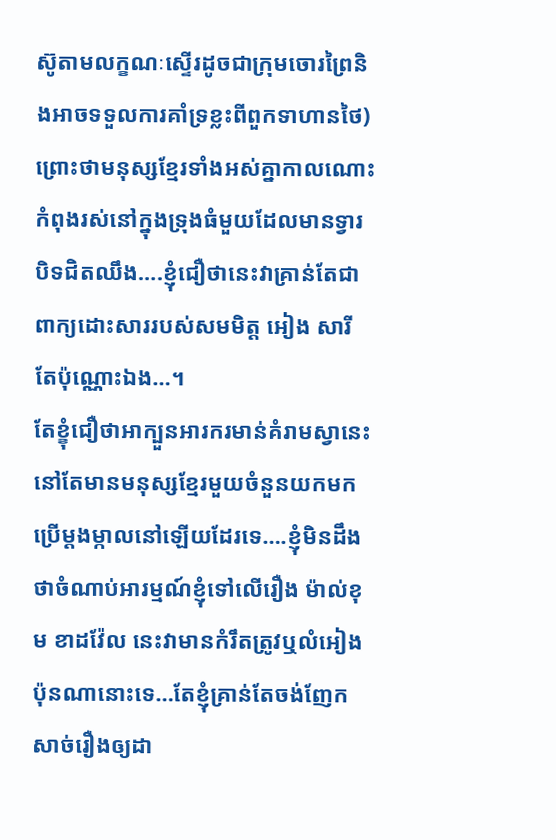ស៊ូតាមលក្ខណៈស្ទើរដូចជាក្រុមចោរព្រៃនិងអាចទទួលការគាំទ្រខ្លះពីពួកទាហានថៃ)ព្រោះថាមនុស្សខ្មែរទាំងអស់គ្នាកាលណោះកំពុងរស់នៅក្នុងទ្រុងធំមួយដែលមានទ្វារបិទជិតឈឹង….ខ្ញុំជឿថានេះវាគ្រាន់តែជាពាក្យដោះសាររបស់សមមិត្ត អៀង សារី តែប៉ុណ្ណោះឯង…។
តែខ្ខុំជឿថាអាក្បួនអារករមាន់គំរាមស្វានេះនៅតែមានមនុស្សខ្មែរមួយចំនួនយកមកប្រើម្តងម្កាលនៅឡើយដែរទេ….ខ្ញុំមិនដឹងថាចំណាប់អារម្មណ៍ខ្ញុំទៅលើរឿង ម៉ាល់ខុម ខាដវ៉ែល នេះវាមានកំរឹតត្រូវឬលំអៀង ប៉ុនណានោះទេ…តែខ្ញុំគ្រាន់តែចង់ញែកសាច់រឿងឲ្យដា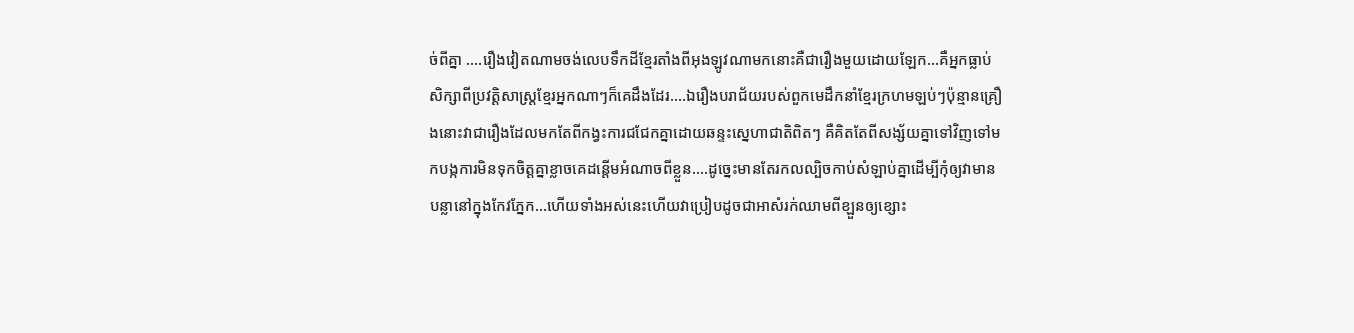ច់ពីគ្នា ….រឿងវៀតណាមចង់លេបទឹកដីខ្មែរតាំងពីអុងឡូវណាមកនោះគឺជារឿងមួយដោយឡែក…គឺអ្នកធ្លាប់សិក្សាពីប្រវត្តិសាស្រ្តខ្មែរអ្នកណាៗក៏គេដឹងដែរ….ឯរឿងបរាជ័យរបស់ពួកមេដឹកនាំខ្មែរក្រហមឡប់ៗប៉ុន្មានគ្រឿងនោះវាជារឿងដែលមកតែពីកង្វះការជជែកគ្នាដោយឆន្ទះស្នេហាជាតិពិតៗ គឺគិតតែពីសង្ស័យគ្នាទៅវិញទៅមកបង្កការមិនទុកចិត្តគ្នាខ្លាចគេដន្តើមអំណាចពីខ្លួន….ដូច្នេះមានតែរកលល្បិចកាប់សំឡាប់គ្នាដើម្បីកុំឲ្យវាមានបន្លានៅក្នុងកែវភ្នែក…ហើយទាំងអស់នេះហើយវាប្រៀបដូចជាអាសំរក់ឈាមពីខ្ឡួនឲ្យខ្សោះ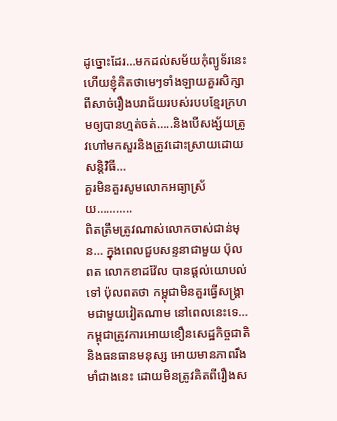ដូច្នោះដែរ…មកដល់សម័យកុំព្យូទ័រនេះហើយខ្ញុំគិតថាមេៗទាំងឡាយគួរសិក្សាពីសាច់រឿងបរាជ័យរបស់របបខ្មែរក្រហមឲ្យបានហ្មត់ចត់…..និងបើសង្ស័យត្រូវហៅមកសួរនិងត្រូវដោះស្រាយដោយសន្តិវិធី…
គួរមិនគួរសូមលោកអធ្យាស្រ័យ………..
ពិតត្រឹមត្រូវណាស់លោកចាស់ជាន់មុន… ក្នុងពេលជួបសន្ទនាជាមួយ ប៉ុលពត លោកខាដវ៉ែល បានផ្តល់យោបល់ទៅ ប៉ុលពតថា កម្ពុជាមិនគួរធ្វើសង្រ្គាមជាមួយវៀតណាម នៅពេលនេះទេ… កម្ពុជាត្រូវការអោយខឿនសេដ្ឋកិច្ចជាតិ និងធនធានមនុស្ស អោយមានភាពរឹងមាំជាងនេះ ដោយមិនត្រូវគិតពីរឿងស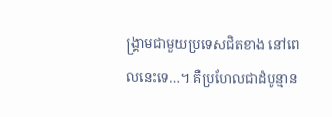ង្រ្គាមជាមួយប្រទេសជិតខាង នៅពេលនេះទេ…។ គឺប្រហែលជាដំបូន្មាន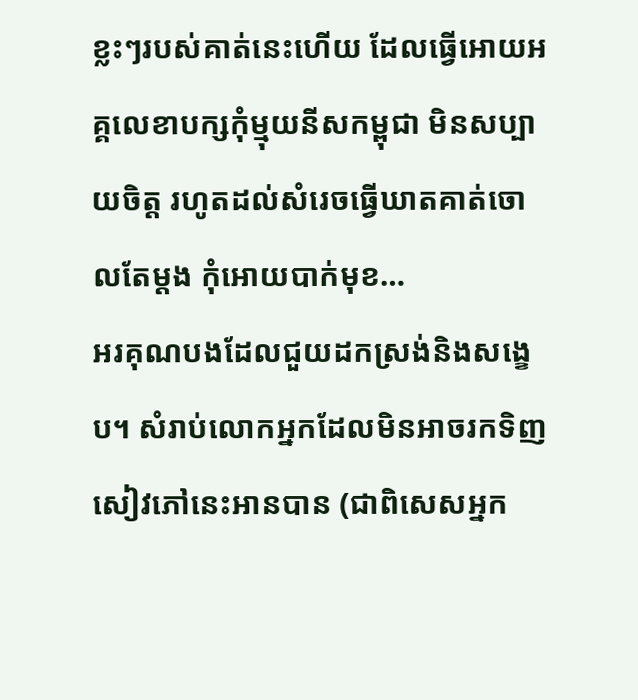ខ្លះៗរបស់គាត់នេះហើយ ដែលធ្វើអោយអគ្គលេខាបក្សកុំម្មុយនីសកម្ពុជា មិនសប្បាយចិត្ត រហូតដល់សំរេចធ្វើឃាតគាត់ចោលតែម្តង កុំអោយបាក់មុខ…
អរគុណបងដែលជួយដកស្រង់និងសង្ខេប។ សំរាប់លោកអ្នកដែលមិនអាចរកទិញសៀវភៅនេះអានបាន (ជាពិសេសអ្នក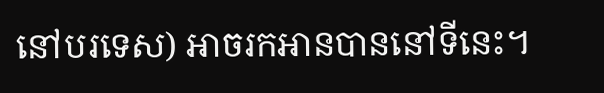នៅបរទេស) អាចរកអានបាននៅទីនេះ។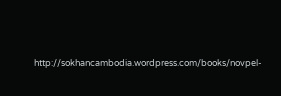http://sokhancambodia.wordpress.com/books/novpel-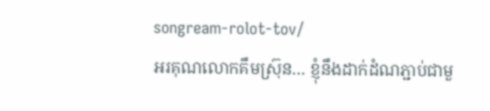songream-rolot-tov/
អរគុណលោកគឹមស៊្រុន… ខ្ញុំនឹងដាក់ដំណភ្ជាប់ជាមួ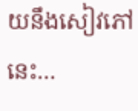យនឹងសៀវភៅនេះ…